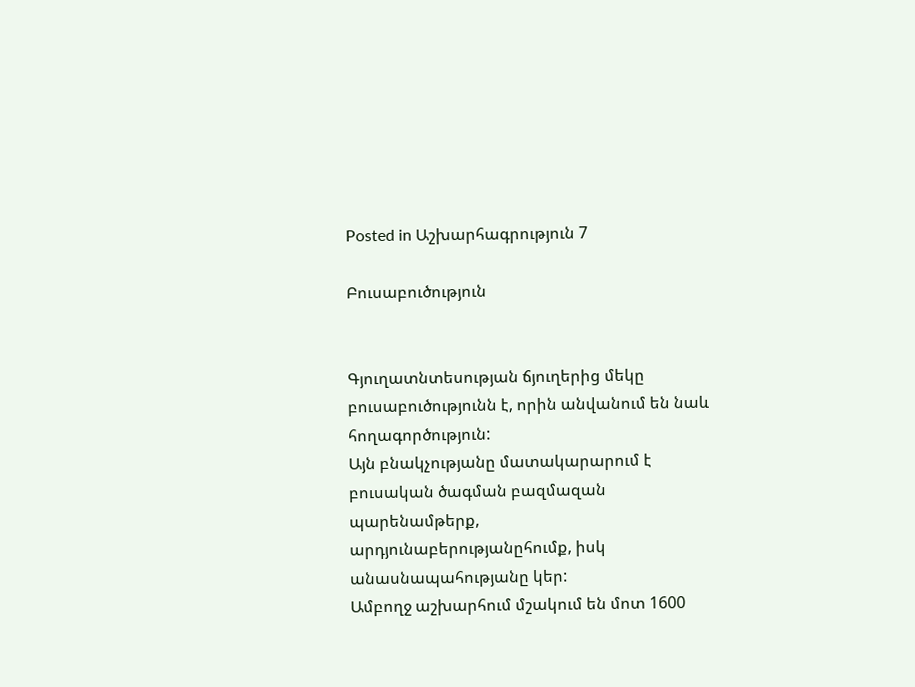Posted in Աշխարհագրություն 7

Բուսաբուծություն


Գյուղատնտեսության ճյուղերից մեկը բուսաբուծությունն է, որին անվանում են նաև
հողագործություն:
Այն բնակչությանը մատակարարում է բուսական ծագման բազմազան պարենամթերք,
արդյունաբերությանըհումք, իսկ անասնապահությանը կեր:
Ամբողջ աշխարհում մշակում են մոտ 1600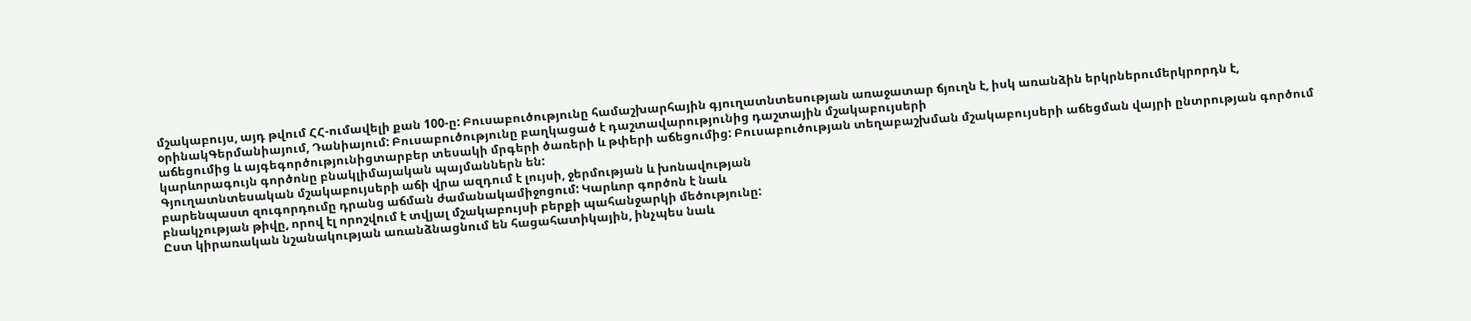մշակաբույս, այդ թվում ՀՀ-ումավելի քան 100-ը: Բուսաբուծությունը համաշխարհային գյուղատնտեսության առաջատար ճյուղն է, իսկ առանձին երկրներումերկրորդն է, օրինակԳերմանիայում, Դանիայում: Բուսաբուծությունը բաղկացած է դաշտավարությունից դաշտային մշակաբույսերի
աճեցումից և այգեգործությունիցտարբեր տեսակի մրգերի ծառերի և թփերի աճեցումից: Բուսաբուծության տեղաբաշխման մշակաբույսերի աճեցման վայրի ընտրության գործում
կարևորագույն գործոնը բնակլիմայական պայմաններն են:
Գյուղատնտեսական մշակաբույսերի աճի վրա ազդում է լույսի, ջերմության և խոնավության
բարենպաստ զուգորդումը դրանց աճման ժամանակամիջոցում: Կարևոր գործոն է նաև
բնակչության թիվը, որով էլ որոշվում է տվյալ մշակաբույսի բերքի պահանջարկի մեծությունը:
Ըստ կիրառական նշանակության առանձնացնում են հացահատիկային, ինչպես նաև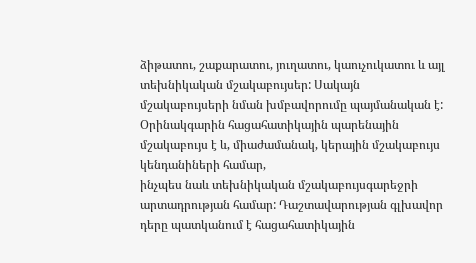ձիթատու, շաքարատու, յուղատու, կաուչուկատու և այլ տեխնիկական մշակաբույսեր: Սակայն
մշակաբույսերի նման խմբավորումը պայմանական է: Օրինակգարին հացահատիկային պարենային մշակաբույս է և, միաժամանակ, կերային մշակաբույս կենդանիների համար,
ինչպես նաև տեխնիկական մշակաբույսգարեջրի արտադրության համար: Դաշտավարության գլխավոր դերը պատկանում է հացահատիկային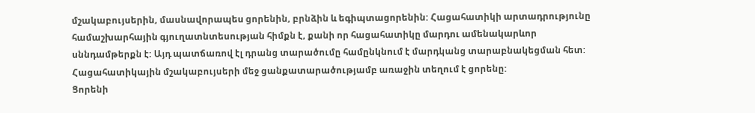մշակաբույսերին, մասնավորապես ցորենին, բրնձին և եգիպտացորենին: Հացահատիկի արտադրությունը
համաշխարհային գյուղատնտեսության հիմքն է, քանի որ հացահատիկը մարդու ամենակարևոր
սննդամթերքն է: Այդ պատճառով էլ դրանց տարածումը համընկնում է մարդկանց տարաբնակեցման հետ:
Հացահատիկային մշակաբույսերի մեջ ցանքատարածությամբ առաջին տեղում է ցորենը:
Ցորենի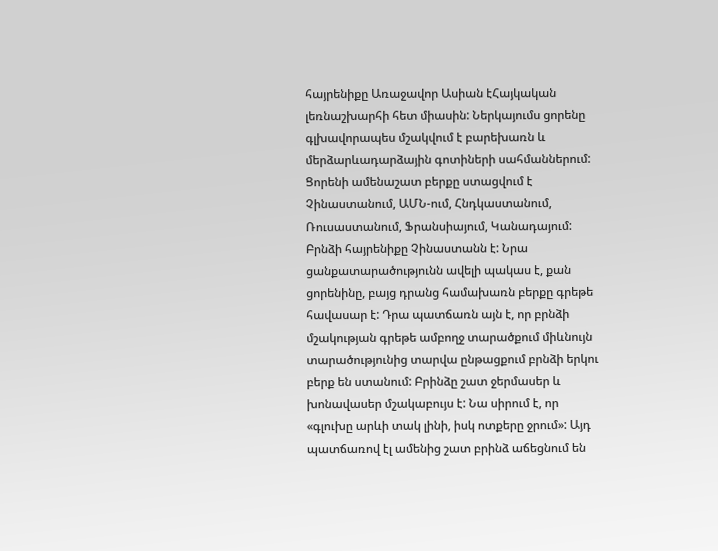հայրենիքը Առաջավոր Ասիան էՀայկական լեռնաշխարհի հետ միասին: Ներկայումս ցորենը գլխավորապես մշակվում է բարեխառն և մերձարևադարձային գոտիների սահմաններում: Ցորենի ամենաշատ բերքը ստացվում է Չինաստանում, ԱՄՆ-ում, Հնդկաստանում, Ռուսաստանում, Ֆրանսիայում, Կանադայում: Բրնձի հայրենիքը Չինաստանն է: Նրա ցանքատարածությունն ավելի պակաս է, քան ցորենինը, բայց դրանց համախառն բերքը գրեթե հավասար է: Դրա պատճառն այն է, որ բրնձի մշակության գրեթե ամբողջ տարածքում միևնույն տարածությունից տարվա ընթացքում բրնձի երկու բերք են ստանում: Բրինձը շատ ջերմասեր և խոնավասեր մշակաբույս է: Նա սիրում է, որ «գլուխը արևի տակ լինի, իսկ ոտքերը ջրում»: Այդ պատճառով էլ ամենից շատ բրինձ աճեցնում են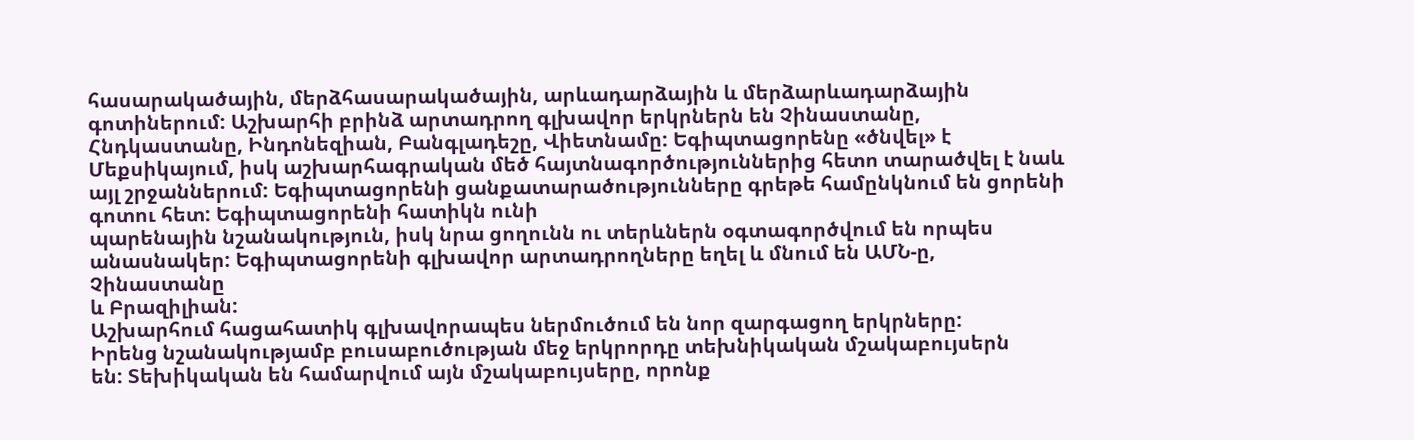հասարակածային, մերձհասարակածային, արևադարձային և մերձարևադարձային գոտիներում: Աշխարհի բրինձ արտադրող գլխավոր երկրներն են Չինաստանը, Հնդկաստանը, Ինդոնեզիան, Բանգլադեշը, Վիետնամը: Եգիպտացորենը «ծնվել» է Մեքսիկայում, իսկ աշխարհագրական մեծ հայտնագործություններից հետո տարածվել է նաև այլ շրջաններում: Եգիպտացորենի ցանքատարածությունները գրեթե համընկնում են ցորենի գոտու հետ: Եգիպտացորենի հատիկն ունի
պարենային նշանակություն, իսկ նրա ցողունն ու տերևներն օգտագործվում են որպես
անասնակեր: Եգիպտացորենի գլխավոր արտադրողները եղել և մնում են ԱՄՆ-ը, Չինաստանը
և Բրազիլիան:
Աշխարհում հացահատիկ գլխավորապես ներմուծում են նոր զարգացող երկրները:
Իրենց նշանակությամբ բուսաբուծության մեջ երկրորդը տեխնիկական մշակաբույսերն
են: Տեխիկական են համարվում այն մշակաբույսերը, որոնք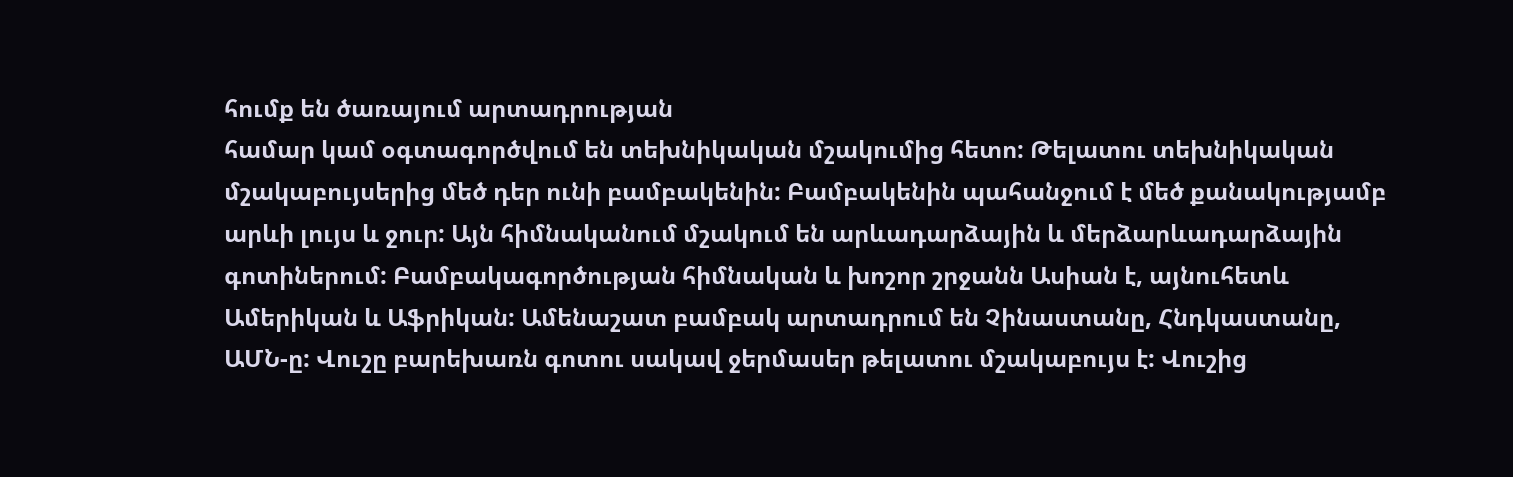հումք են ծառայում արտադրության
համար կամ օգտագործվում են տեխնիկական մշակումից հետո: Թելատու տեխնիկական
մշակաբույսերից մեծ դեր ունի բամբակենին: Բամբակենին պահանջում է մեծ քանակությամբ
արևի լույս և ջուր: Այն հիմնականում մշակում են արևադարձային և մերձարևադարձային
գոտիներում: Բամբակագործության հիմնական և խոշոր շրջանն Ասիան է, այնուհետև Ամերիկան և Աֆրիկան: Ամենաշատ բամբակ արտադրում են Չինաստանը, Հնդկաստանը, ԱՄՆ-ը: Վուշը բարեխառն գոտու սակավ ջերմասեր թելատու մշակաբույս է: Վուշից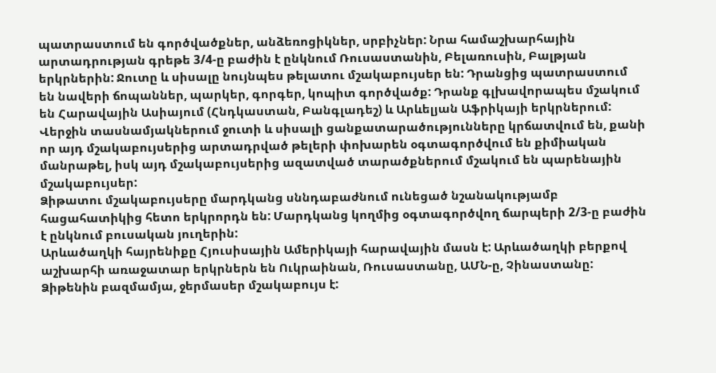պատրաստում են գործվածքներ, անձեռոցիկներ, սրբիչներ: Նրա համաշխարհային արտադրության գրեթե 3/4-ը բաժին է ընկնում Ռուսաստանին, Բելառուսին, Բալթյան երկրներին: Ջուտը և սիսալը նույնպես թելատու մշակաբույսեր են: Դրանցից պատրաստում են նավերի ճոպաններ, պարկեր, գորգեր, կոպիտ գործվածք: Դրանք գլխավորապես մշակում են Հարավային Ասիայում (Հնդկաստան, Բանգլադեշ) և Արևելյան Աֆրիկայի երկրներում: Վերջին տասնամյակներում ջուտի և սիսալի ցանքատարածությունները կրճատվում են, քանի որ այդ մշակաբույսերից արտադրված թելերի փոխարեն օգտագործվում են քիմիական մանրաթել, իսկ այդ մշակաբույսերից ազատված տարածքներում մշակում են պարենային մշակաբույսեր:
Ձիթատու մշակաբույսերը մարդկանց սննդաբաժնում ունեցած նշանակությամբ
հացահատիկից հետո երկրորդն են: Մարդկանց կողմից օգտագործվող ճարպերի 2/3-ը բաժին
է ընկնում բուսական յուղերին:
Արևածաղկի հայրենիքը Հյուսիսային Ամերիկայի հարավային մասն է: Արևածաղկի բերքով
աշխարհի առաջատար երկրներն են Ուկրաինան, Ռուսաստանը, ԱՄՆ-ը, Չինաստանը:
Ձիթենին բազմամյա, ջերմասեր մշակաբույս է: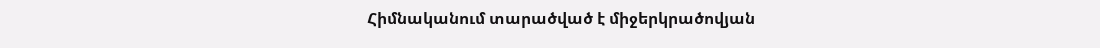Հիմնականում տարածված է միջերկրածովյան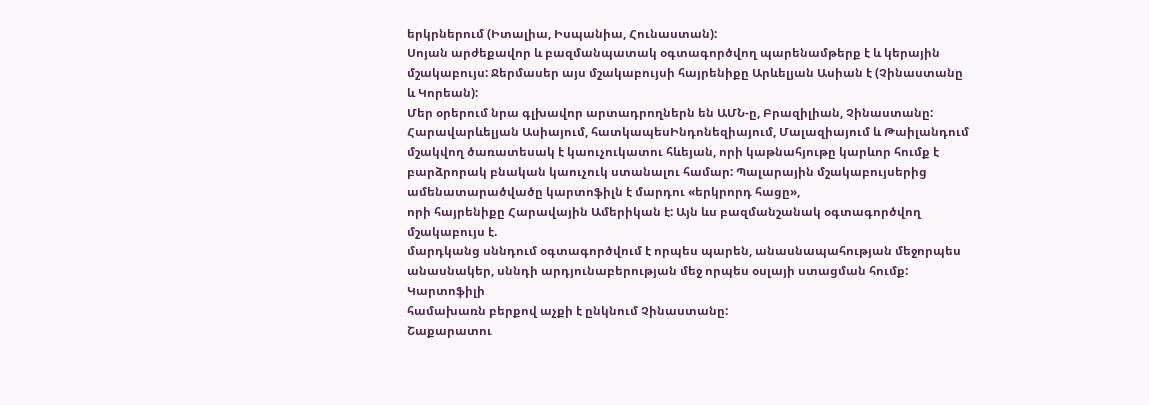երկրներում (Իտալիա, Իսպանիա, Հունաստան):
Սոյան արժեքավոր և բազմանպատակ օգտագործվող պարենամթերք է և կերային մշակաբույս: Ջերմասեր այս մշակաբույսի հայրենիքը Արևելյան Ասիան է (Չինաստանը և Կորեան):
Մեր օրերում նրա գլխավոր արտադրողներն են ԱՄՆ-ը, Բրազիլիան, Չինաստանը:
Հարավարևելյան Ասիայում, հատկապեսԻնդոնեզիայում, Մալազիայում և Թաիլանդում մշակվող ծառատեսակ է կաուչուկատու հևեյան, որի կաթնահյութը կարևոր հումք է բարձրորակ բնական կաուչուկ ստանալու համար: Պալարային մշակաբույսերից ամենատարածվածը կարտոֆիլն է մարդու «երկրորդ հացը»,
որի հայրենիքը Հարավային Ամերիկան է: Այն ևս բազմանշանակ օգտագործվող մշակաբույս է.
մարդկանց սննդում օգտագործվում է որպես պարեն, անասնապահության մեջորպես անասնակեր, սննդի արդյունաբերության մեջ որպես օսլայի ստացման հումք: Կարտոֆիլի
համախառն բերքով աչքի է ընկնում Չինաստանը:
Շաքարատու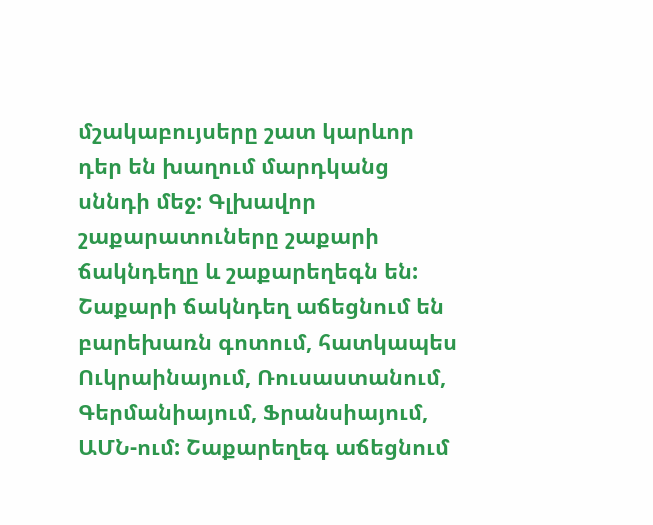մշակաբույսերը շատ կարևոր դեր են խաղում մարդկանց սննդի մեջ: Գլխավոր շաքարատուները շաքարի ճակնդեղը և շաքարեղեգն են: Շաքարի ճակնդեղ աճեցնում են
բարեխառն գոտում, հատկապես Ուկրաինայում, Ռուսաստանում, Գերմանիայում, Ֆրանսիայում, ԱՄՆ-ում: Շաքարեղեգ աճեցնում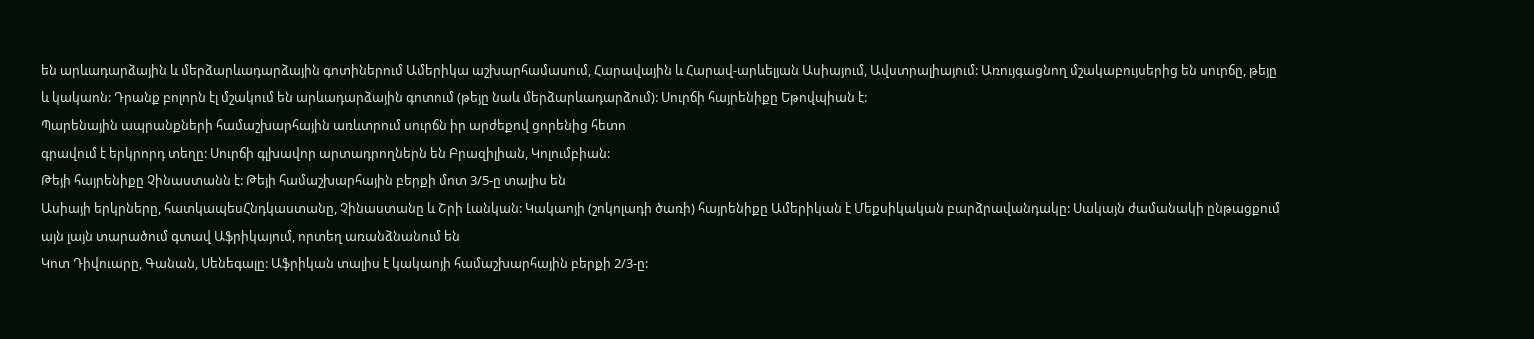են արևադարձային և մերձարևադարձային գոտիներում Ամերիկա աշխարհամասում, Հարավային և Հարավ-արևելյան Ասիայում, Ավստրալիայում: Առույգացնող մշակաբույսերից են սուրճը, թեյը և կակաոն: Դրանք բոլորն էլ մշակում են արևադարձային գոտում (թեյը նաև մերձարևադարձում): Սուրճի հայրենիքը Եթովպիան է:
Պարենային ապրանքների համաշխարհային առևտրում սուրճն իր արժեքով ցորենից հետո
գրավում է երկրորդ տեղը: Սուրճի գլխավոր արտադրողներն են Բրազիլիան, Կոլումբիան:
Թեյի հայրենիքը Չինաստանն է: Թեյի համաշխարհային բերքի մոտ 3/5-ը տալիս են
Ասիայի երկրները, հատկապեսՀնդկաստանը, Չինաստանը և Շրի Լանկան: Կակաոյի (շոկոլադի ծառի) հայրենիքը Ամերիկան է Մեքսիկական բարձրավանդակը: Սակայն ժամանակի ընթացքում այն լայն տարածում գտավ Աֆրիկայում, որտեղ առանձնանում են
Կոտ Դիվուարը, Գանան, Սենեգալը: Աֆրիկան տալիս է կակաոյի համաշխարհային բերքի 2/3-ը: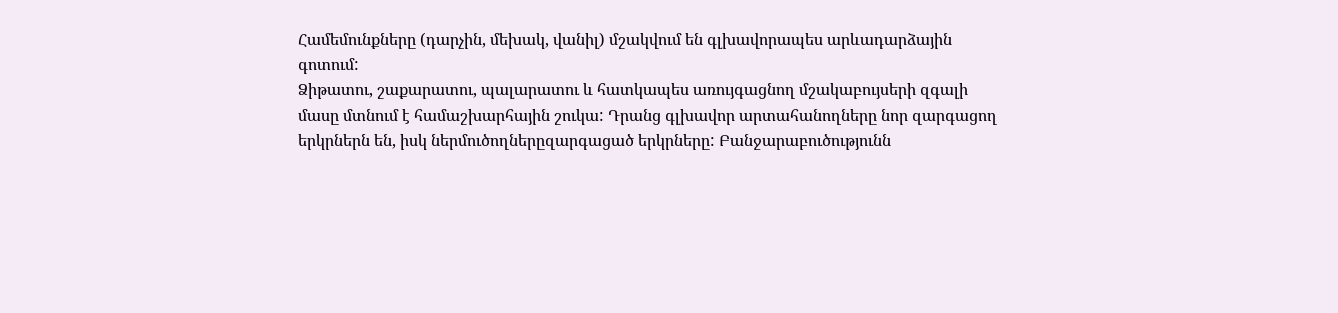Համեմունքները (դարչին, մեխակ, վանիլ) մշակվում են գլխավորապես արևադարձային
գոտում:
Ձիթատու, շաքարատու, պալարատու և հատկապես առույգացնող մշակաբույսերի զգալի
մասը մտնում է համաշխարհային շուկա: Դրանց գլխավոր արտահանողները նոր զարգացող
երկրներն են, իսկ ներմուծողներըզարգացած երկրները: Բանջարաբուծությունն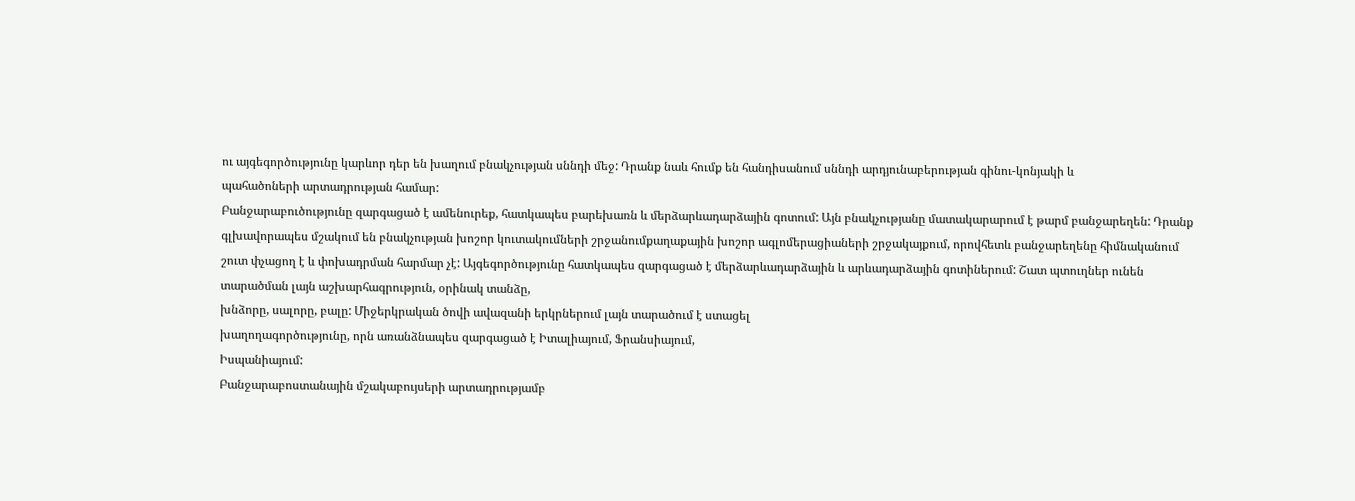ու այգեգործությունը կարևոր դեր են խաղում բնակչության սննդի մեջ: Դրանք նաև հումք են հանդիսանում սննդի արդյունաբերության գինու-կոնյակի և
պահածոների արտադրության համար:
Բանջարաբուծությունը զարգացած է ամենուրեք, հատկապես բարեխառն և մերձարևադարձային գոտում: Այն բնակչությանը մատակարարում է թարմ բանջարեղեն: Դրանք
գլխավորապես մշակում են բնակչության խոշոր կուտակումների շրջանումքաղաքային խոշոր ագլոմերացիաների շրջակայքում, որովհետև բանջարեղենը հիմնականում շուտ փչացող է և փոխադրման հարմար չէ: Այգեգործությունը հատկապես զարգացած է մերձարևադարձային և արևադարձային գոտիներում: Շատ պտուղներ ունեն տարածման լայն աշխարհագրություն, օրինակ տանձը,
խնձորը, սալորը, բալը: Միջերկրական ծովի ավազանի երկրներում լայն տարածում է ստացել
խաղողագործությունը, որն առանձնապես զարգացած է Իտալիայում, Ֆրանսիայում,
Իսպանիայում:
Բանջարաբոստանային մշակաբույսերի արտադրությամբ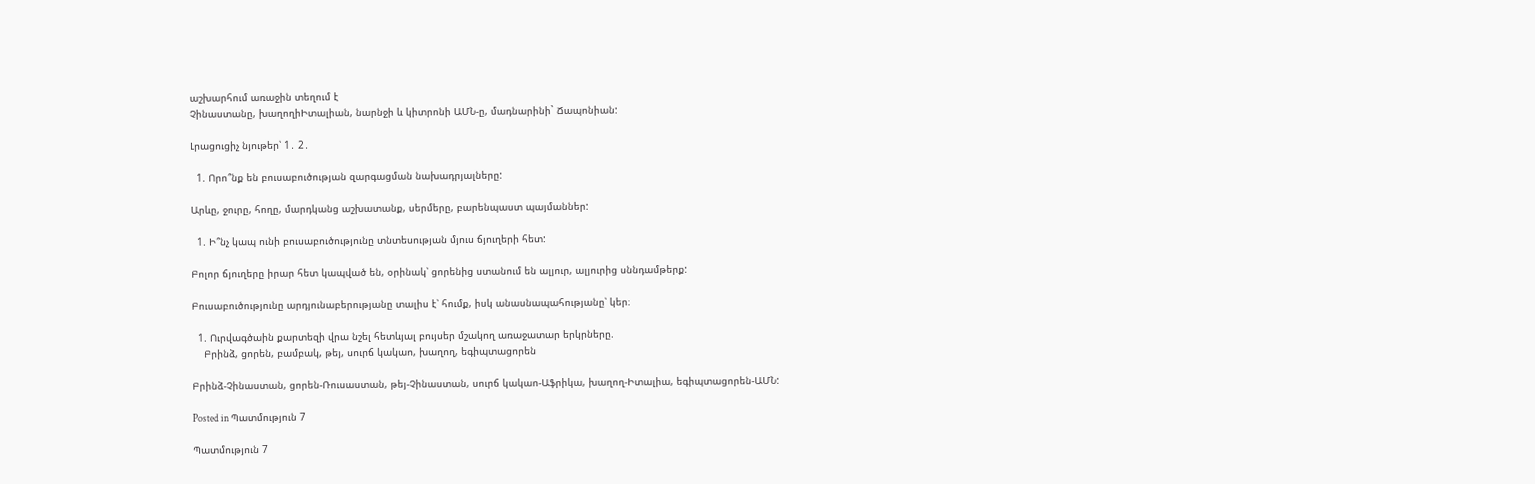աշխարհում առաջին տեղում է
Չինաստանը, խաղողիԻտալիան, նարնջի և կիտրոնի ԱՄՆ-ը, մադնարինի` Ճապոնիան:

Լրացուցիչ նյութեր՝ 1․ 2․

  1. Որո՞նք են բուսաբուծության զարգացման նախադրյալները:

Արևը, ջուրը, հողը, մարդկանց աշխատանք, սերմերը, բարենպաստ պայմաններ:

  1. Ի՞նչ կապ ունի բուսաբուծությունը տնտեսության մյուս ճյուղերի հետ:

Բոլոր ճյուղերը իրար հետ կապված են, օրինակ՝ ցորենից ստանում են ալյուր, ալյուրից սննդամթերք:

Բուսաբուծությունը արդյունաբերությանը տալիս է՝ հումք, իսկ անասնապահությանը՝ կեր։

  1. Ուրվագծաին քարտեզի վրա նշել հետևյալ բույսեր մշակող առաջատար երկրները.
    Բրինձ, ցորեն, բամբակ, թեյ, սուրճ կակաո, խաղող, եգիպտացորեն

Բրինձ-Չինաստան, ցորեն-Ռուսաստան, թեյ-Չինաստան, սուրճ կակաո-Աֆրիկա, խաղող-Իտալիա, եգիպտացորեն-ԱՄՆ:

Posted in Պատմություն 7

Պատմություն 7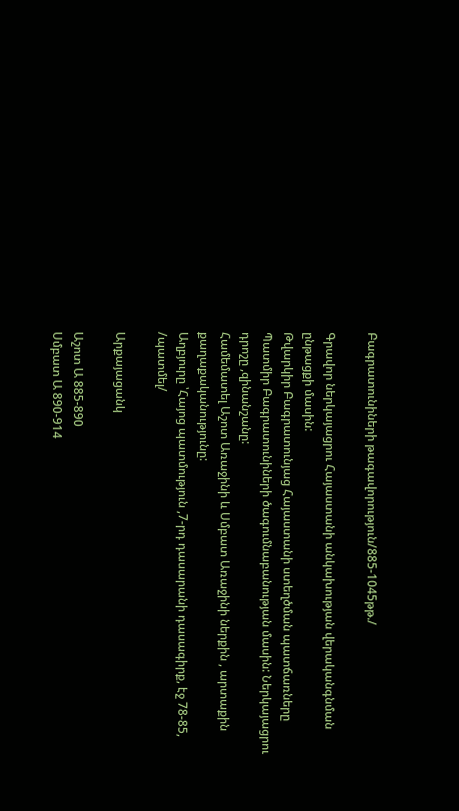Բագրատունիների թագավորություն/885-1045թթ./

Գրավոր ներկայացրու Հայաստանի անկախության վերականգնման ընթացքի մասին:
Թվարկիր Բագրատունյաց Հայաստանի ստեղծման պատճառները
Պատմիր Բագրատունիների ծագումնաբանության մասին: Ներկայացրու դրոշը ,զինանշանը:
Համեմատել Աշոտ Առաջինի և Սմբատ Առաջինի ներքին , արտաքին քաղաքականությունը:
Աղբյուրը ՝Հայոց պատմություն ,7-րդ դասարանի դասագիրք, էջ 78-85, /պատմել/

Արքայացանկ

Աշոտ Ա 885-890
Սմբատ Ա 890-914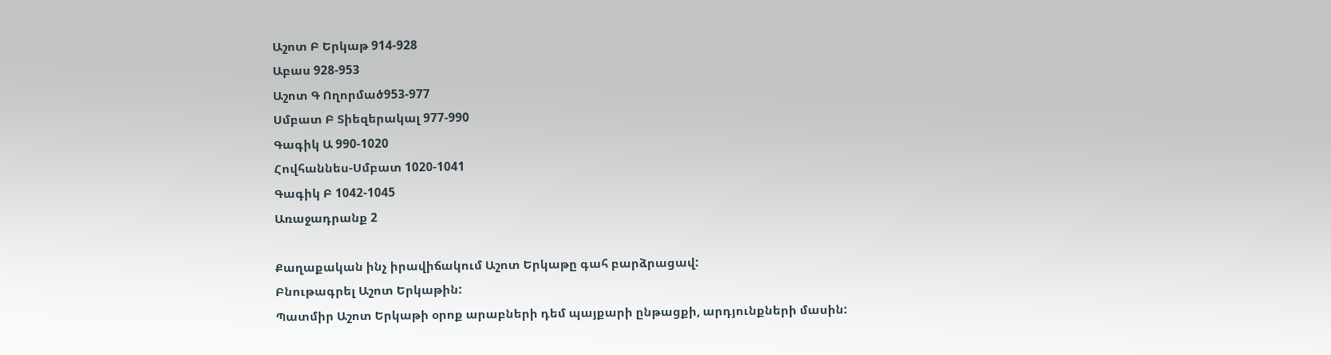Աշոտ Բ Երկաթ 914-928
Աբաս 928-953
Աշոտ Գ Ողորմած953-977
Սմբատ Բ Տիեզերակալ 977-990
Գագիկ Ա 990-1020
Հովհաննես-Սմբատ 1020-1041
Գագիկ Բ 1042-1045
Առաջադրանք 2

Քաղաքական ինչ իրավիճակում Աշոտ Երկաթը գահ բարձրացավ:
Բնութագրել Աշոտ Երկաթին:
Պատմիր Աշոտ Երկաթի օրոք արաբների դեմ պայքարի ընթացքի, արդյունքների մասին: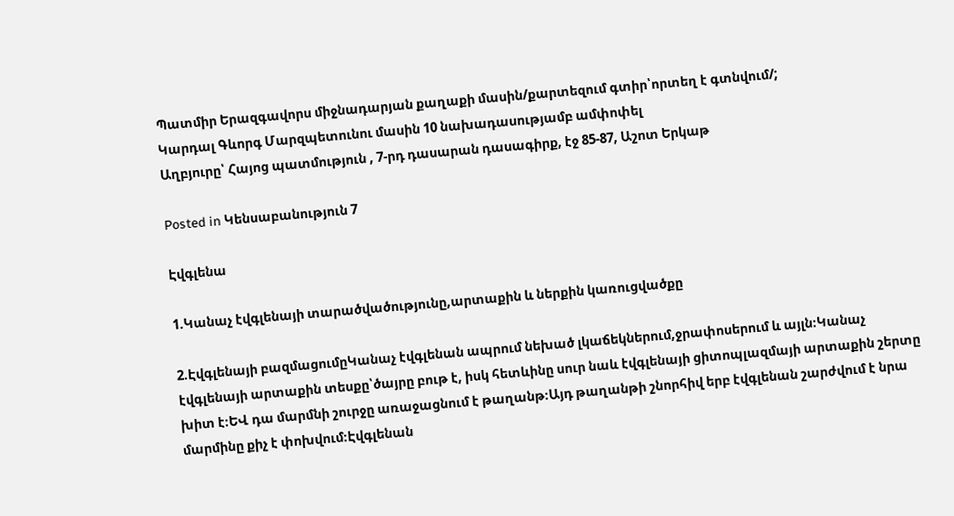Պատմիր Երազգավորս միջնադարյան քաղաքի մասին/քարտեզում գտիր՝որտեղ է գտնվում/;
Կարդալ Գևորգ Մարզպետունու մասին 10 նախադասությամբ ամփոփել
Աղբյուրը՝ Հայոց պատմություն , 7-րդ դասարան դասագիրք, էջ 85-87, Աշոտ Երկաթ

Posted in Կենսաբանություն 7

Էվգլենա

1.Կանաչ էվգլենայի տարածվածությունը,արտաքին և ներքին կառուցվածքը

2.Էվգլենայի բազմացումըԿանաչ էվգլենան ապրում նեխած լկաճեկներում,ջրափոսերում և այլն։Կանաչ էվգլենայի արտաքին տեսքը՝ծայրը բութ է, իսկ հետևինը սուր նաև էվգլենայի ցիտոպլազմայի արտաքին շերտը խիտ է։ԵՎ դա մարմնի շուրջը առաջացնում է թաղանթ։Այդ թաղանթի շնորհիվ երբ էվգլենան շարժվում է նրա մարմինը քիչ է փոխվում։Էվգլենան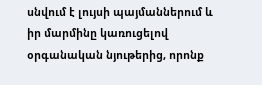սնվում է լույսի պայմաններում և իր մարմինը կառուցելով օրգանական նյութերից, որոնք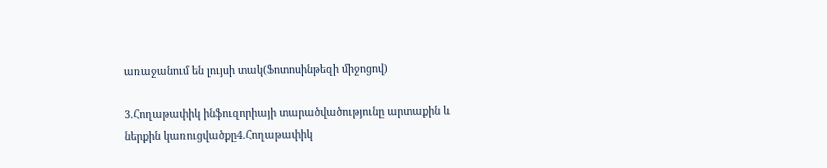առաջանում են լույսի տակ(Ֆոտոսինթեզի միջոցով)

3.Հողաթափիկ ինֆուզորիայի տարածվածությունը արտաքին և ներքին կառուցվածքը4.Հողաթափիկ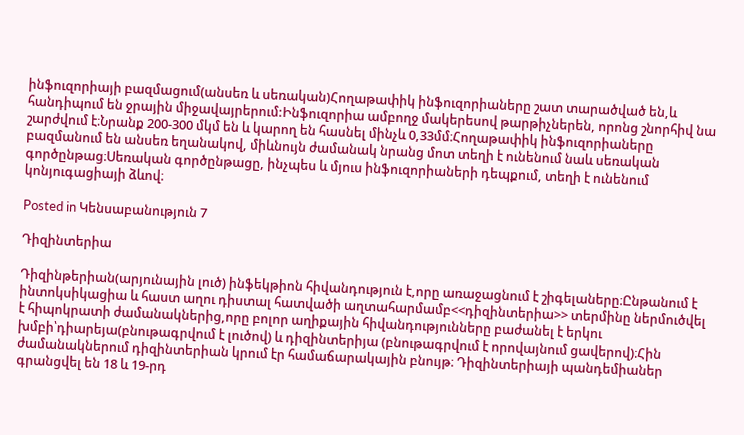ինֆուզորիայի բազմացում(անսեռ և սեռական)Հողաթափիկ ինֆուզորիաները շատ տարածված են,և հանդիպում են ջրային միջավայրերում:Ինֆուզորիա ամբողջ մակերեսով թարթիչներեն, որոնց շնորհիվ նա շարժվում է։Նրանք 200-300 մկմ են և կարող են հասնել մինչև 0,33մմ։Հողաթափիկ ինֆուզորիաները բազմանում են անսեռ եղանակով, միևնույն ժամանակ նրանց մոտ տեղի է ունենում նաև սեռական գործընթաց։Սեռական գործընթացը, ինչպես և մյուս ինֆուզորիաների դեպքում, տեղի է ունենում կոնյուգացիայի ձևով։

Posted in Կենսաբանություն 7

Դիզինտերիա

Դիզինթերիան(արյունային լուծ) ինֆեկթիոն հիվանդություն է,որը առաջացնում է շիգելաները։Ընթանում է ինտոկսիկացիա և հաստ աղու դիստալ հատվածի աղտահարմամբ<<դիզինտերիա>> տերմինը ներմուծվել է հիպոկրատի ժամանակներից,որը բոլոր աղիքային հիվանդությունները բաժանել է երկու խմբի՝դիարեյա(բնութագրվում է լուծով) և դիզինտերիյա (բնութագրվում է որովայնում ցավերով)։Հին ժամանակներում դիզինտերիան կրում էր համաճարակային բնույթ։ Դիզինտերիայի պանդեմիաներ գրանցվել են 18 և 19-րդ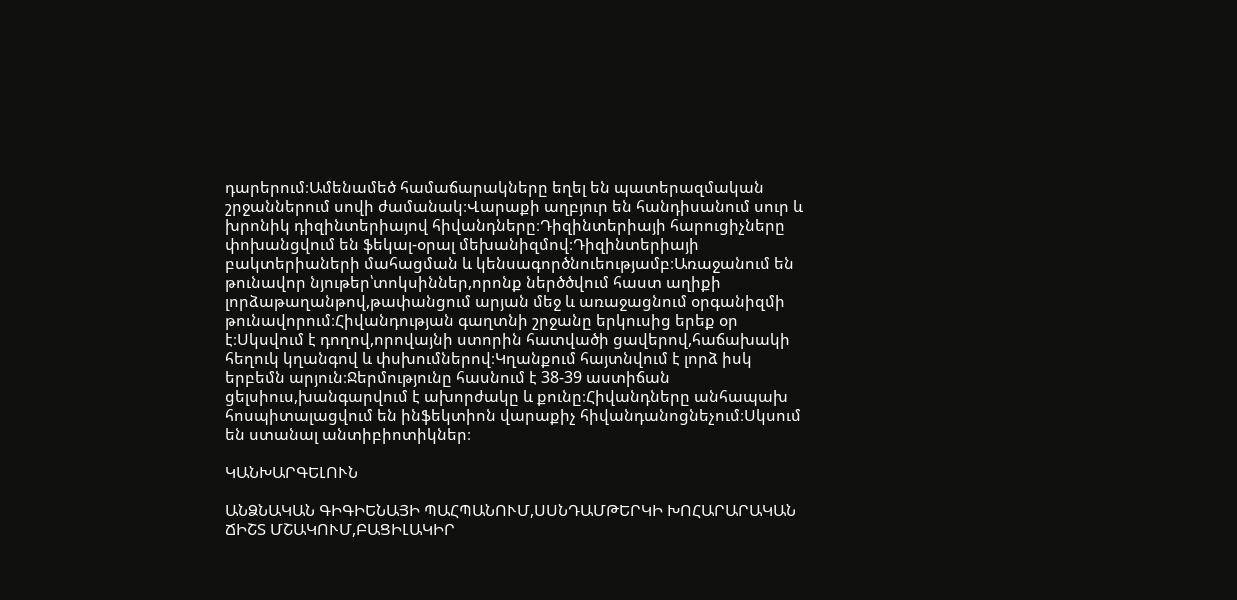դարերում։Ամենամեծ համաճարակները եղել են պատերազմական շրջաններում սովի ժամանակ։Վարաքի աղբյուր են հանդիսանում սուր և խրոնիկ դիզինտերիայով հիվանդները։Դիզինտերիայի հարուցիչները փոխանցվում են ֆեկալ-օրալ մեխանիզմով։Դիզինտերիայի բակտերիաների մահացման և կենսագործնուեությամբ։Առաջանում են թունավոր նյութեր՝տոկսիններ,որոնք ներծծվում հաստ աղիքի լորձաթաղանթով,թափանցում արյան մեջ և առաջացնում օրգանիզմի թունավորում։Հիվանդության գաղտնի շրջանը երկուսից երեք օր է։Սկսվում է դողով,որովայնի ստորին հատվածի ցավերով,հաճախակի հեղուկ կղանգով և փսխումներով։Կղանքում հայտնվում է լորձ իսկ երբեմն արյուն։Ջերմությունը հասնում է 38-39 աստիճան ցելսիուս,խանգարվում է ախորժակը և քունը։Հիվանդները անհապախ հոսպիտալացվում են ինֆեկտիոն վարաքիչ հիվանդանոցնեչում։Սկսում են ստանալ անտիբիոտիկներ։

ԿԱՆԽԱՐԳԵԼՈՒՆ

ԱՆՁՆԱԿԱՆ ԳԻԳԻԵՆԱՅԻ ՊԱՀՊԱՆՈՒՄ,ՍՍՆԴԱՄԹԵՐԿԻ ԽՈՀԱՐԱՐԱԿԱՆ ՃԻՇՏ ՄՇԱԿՈՒՄ,ԲԱՑԻԼԱԿԻՐ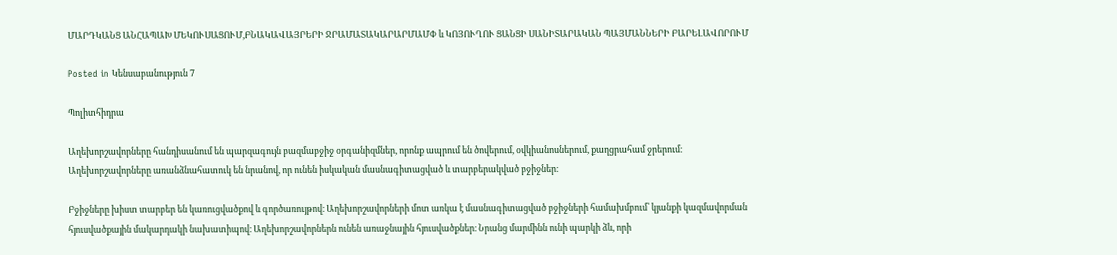ՄԱՐԴԿԱՆՑ ԱՆՀԱՊԱԽ ՄԵԿՈՒՍԱՑՈՒՄ,ԲՆԱԿԱՎԱՅՐԵՐԻ ՋՐԱՄԱՏԱԿԱՐԱՐՄԱՄՓ և ԿՈՅՈՒՂՈՒ ՑԱՆՑԻ ՍԱՆԻՏԱՐԱԿԱՆ ՊԱՅՄԱՆՆԵՐԻ ԲԱՐԵԼԱՎՈՐՈՒՄ

Posted in Կենսաբանություն 7

Պոլիտհիդրա

Աղեխորշավորները հանդիսանում են պարզագույն բազմաբջիջ օրգանիզմներ, որոնք ապրում են ծովերում, օվկիանոսներում, քաղցրահամ ջրերում։ Աղեխորշավորները առանձնահատուկ են նրանով, որ ունեն իսկական մասնագիտացված և տարբերակված բջիջներ։

Բջիջները խիստ տարբեր են կառուցվածքով և գործառույթով։ Աղեխորշավորների մոտ առկա է մասնագիտացված բջիջների համախմբում՝ կյանքի կազմավորման հյուսվածքային մակարդակի նախատիպով։ Աղեխորշավորներն ունեն առաջնային հյուսվածքներ։ Նրանց մարմինն ունի պարկի ձև, որի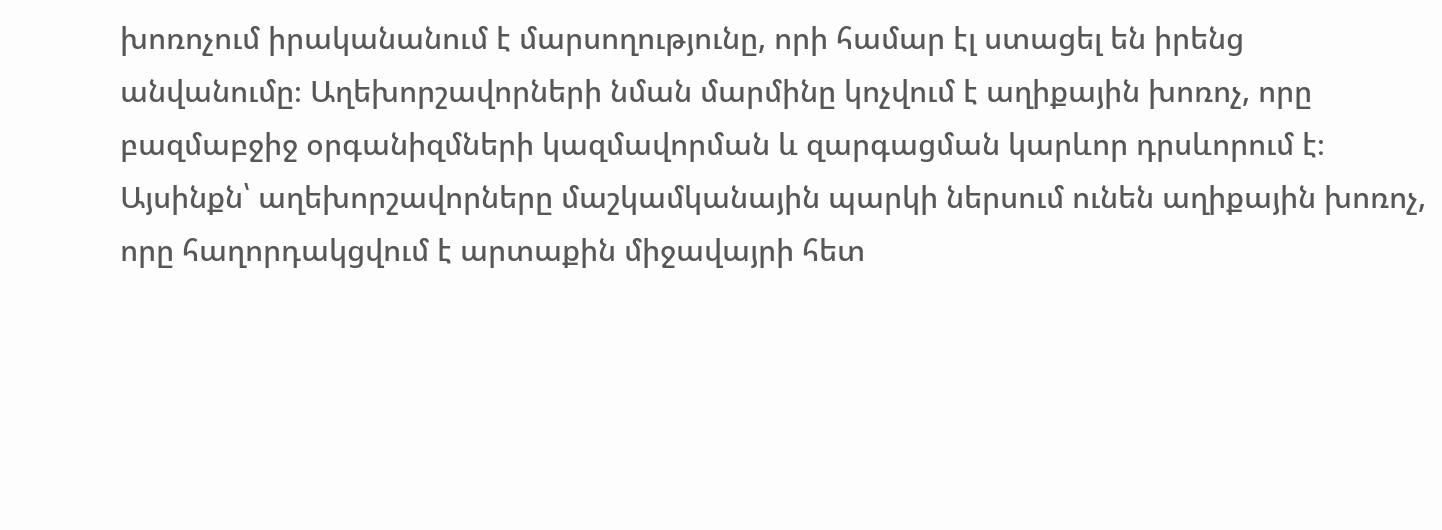խոռոչում իրականանում է մարսողությունը, որի համար էլ ստացել են իրենց անվանումը։ Աղեխորշավորների նման մարմինը կոչվում է աղիքային խոռոչ, որը բազմաբջիջ օրգանիզմների կազմավորման և զարգացման կարևոր դրսևորում է։ Այսինքն՝ աղեխորշավորները մաշկամկանային պարկի ներսում ունեն աղիքային խոռոչ, որը հաղորդակցվում է արտաքին միջավայրի հետ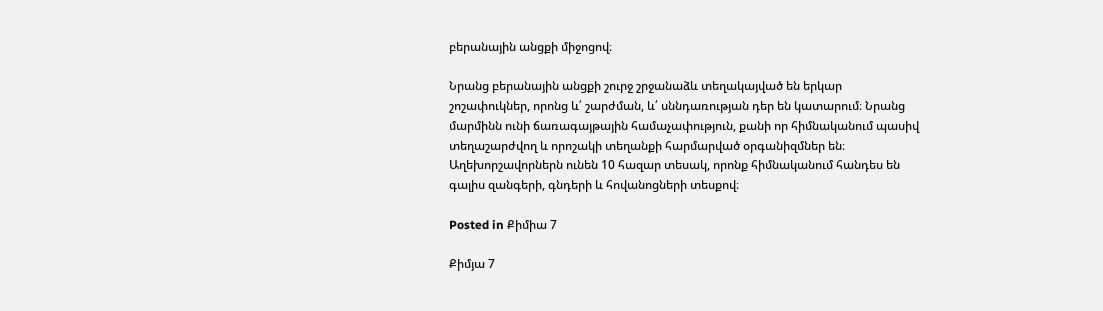բերանային անցքի միջոցով։

Նրանց բերանային անցքի շուրջ շրջանաձև տեղակայված են երկար շոշափուկներ, որոնց և՛ շարժման, և՛ սննդառության դեր են կատարում։ Նրանց մարմինն ունի ճառագայթային համաչափություն, քանի որ հիմնականում պասիվ տեղաշարժվող և որոշակի տեղանքի հարմարված օրգանիզմներ են։ Աղեխորշավորներն ունեն 10 հազար տեսակ, որոնք հիմնականում հանդես են գալիս զանգերի, գնդերի և հովանոցների տեսքով։

Posted in Քիմիա 7

Քիմյա 7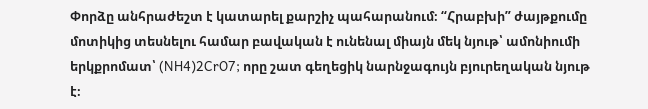Փորձը անհրաժեշտ է կատարել քարշիչ պահարանում։ “Հրաբխի” ժայթքումը մոտիկից տեսնելու համար բավական է ունենալ միայն մեկ նյութ՝ ամոնիումի երկքրոմատ՝ (NH4)2CrO7; որը շատ գեղեցիկ նարնջագույն բյուրեղական նյութ է։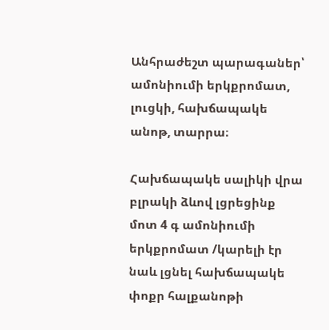Անհրաժեշտ պարագաներ՝ ամոնիումի երկքրոմատ, լուցկի, հախճապակե անոթ, տարրա։

Հախճապակե սալիկի վրա բլրակի ձևով լցրեցինք մոտ 4 գ ամոնիումի երկքրոմատ /կարելի էր նաև լցնել հախճապակե փոքր հալքանոթի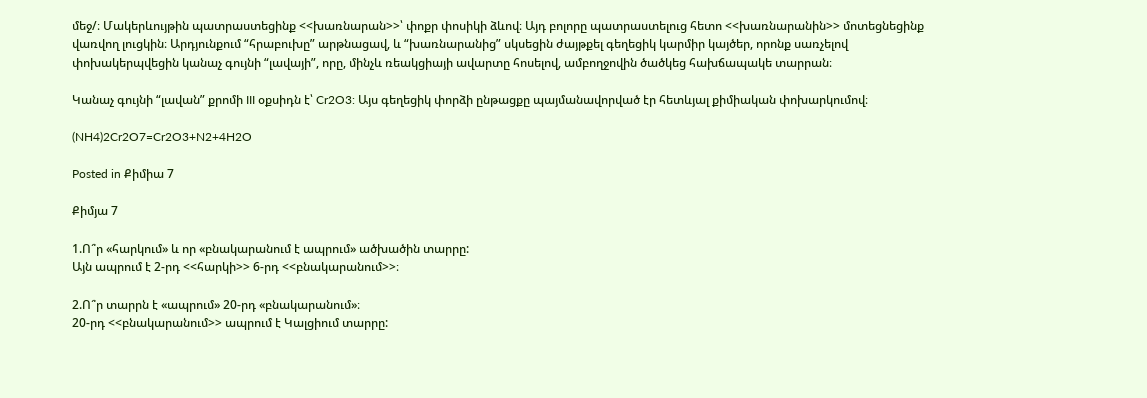մեջ/։ Մակերևույթին պատրաստեցինք <<խառնարան>>՝ փոքր փոսիկի ձևով։ Այդ բոլորը պատրաստելուց հետո <<խառնարանին>> մոտեցնեցինք վառվող լուցկին։ Արդյունքում “հրաբուխը” արթնացավ, և “խառնարանից” սկսեցին ժայթքել գեղեցիկ կարմիր կայծեր, որոնք սառչելով փոխակերպվեցին կանաչ գույնի “լավայի”, որը, մինչև ռեակցիայի ավարտը հոսելով, ամբողջովին ծածկեց հախճապակե տարրան։

Կանաչ գույնի “լավան” քրոմի III օքսիդն է՝ Cr2O3: Այս գեղեցիկ փորձի ընթացքը պայմանավորված էր հետևյալ քիմիական փոխարկումով։

(NH4)2Cr2O7=Cr2O3+N2+4H2O

Posted in Քիմիա 7

Քիմյա 7

1.Ո՞ր «հարկում» և որ «բնակարանում է ապրում» ածխածին տարրը:
Այն ապրում է 2-րդ <<հարկի>> 6-րդ <<բնակարանում>>։

2.Ո՞ր տարրն է «ապրում» 20-րդ «բնակարանում»։
20-րդ <<բնակարանում>> ապրում է Կալցիում տարրը: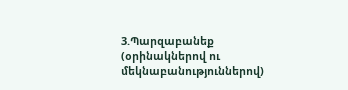3.Պարզաբանեք (օրինակներով ու մեկնաբանություններով)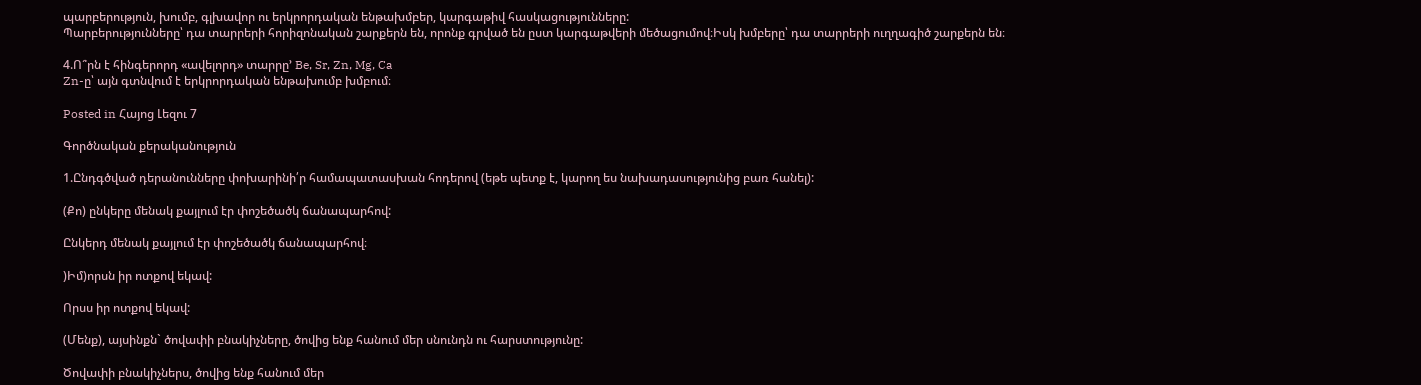պարբերություն, խումբ, գլխավոր ու երկրորդական ենթախմբեր, կարգաթիվ հասկացությունները:
Պարբերությունները՝ դա տարրերի հորիզոնական շարքերն են, որոնք գրված են ըստ կարգաթվերի մեծացումով։Իսկ խմբերը՝ դա տարրերի ուղղագիծ շարքերն են։

4.Ո՞րն է հինգերորդ «ավելորդ» տարրը’ Be, Sr, Zn, Mg, Ca
Zn-ը՝ այն գտնվում է երկրորդական ենթախումբ խմբում։

Posted in Հայոց Լեզու 7

Գործնական քերականություն

1.Ընդգծված դերանունները փոխարինի՛ր համապատասխան հոդերով (եթե պետք է, կարող ես նախադասությունից բառ հանել):

(Քո) ընկերը մենակ քայլում էր փոշեծածկ ճանապարհով:

Ընկերդ մենակ քայլում էր փոշեծածկ ճանապարհով։

)Իմ)որսն իր ոտքով եկավ:

Որսս իր ոտքով եկավ:

(Մենք), այսինքն` ծովափի բնակիչները, ծովից ենք հանում մեր սնունդն ու հարստությունը:

Ծովափի բնակիչներս, ծովից ենք հանում մեր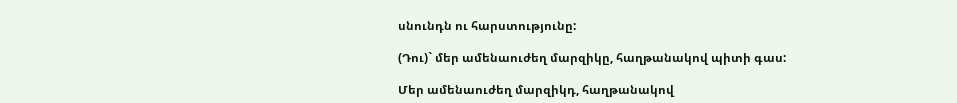սնունդն ու հարստությունը:

(Դու)` մեր ամենաուժեղ մարզիկը, հաղթանակով պիտի գաս:

Մեր ամենաուժեղ մարզիկդ, հաղթանակով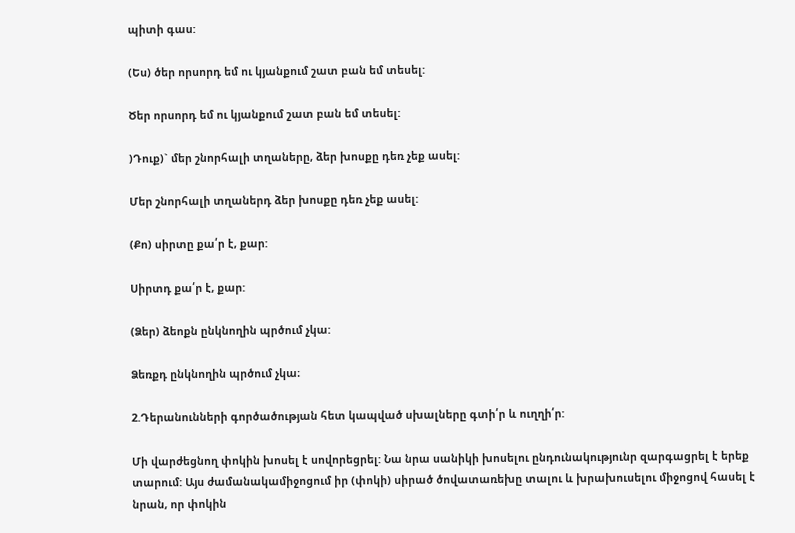պիտի գաս:

(Ես) ծեր որսորդ եմ ու կյանքում շատ բան եմ տեսել:

Ծեր որսորդ եմ ու կյանքում շատ բան եմ տեսել:

)Դուք)` մեր շնորհալի տղաները, ձեր խոսքը դեռ չեք ասել:

Մեր շնորհալի տղաներդ ձեր խոսքը դեռ չեք ասել:

(Քո) սիրտը քա՛ր է, քար:

Սիրտդ քա՛ր է, քար:

(Ձեր) ձեոքն ընկնողին պրծում չկա:

Ձեռքդ ընկնողին պրծում չկա։

2.Դերանունների գործածության հետ կապված սխալները գտի՛ր և ուղղի՛ր:

Մի վարժեցնող փոկին խոսել է սովորեցրել: Նա նրա սանիկի խոսելու ընդունակությունր զարգացրել է երեք տարում: Այս ժամանակամիջոցում իր (փոկի) սիրած ծովատառեխը տալու և խրախուսելու միջոցով հասել է նրան, որ փոկին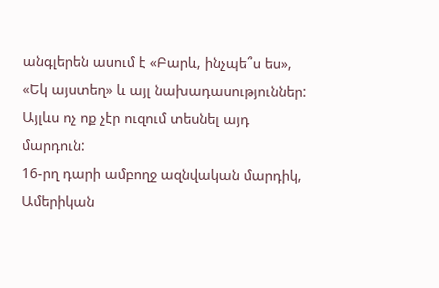անգլերեն ասում է «Բարև, ինչպե՞ս ես», «Եկ այստեղ» և այլ նախադասություններ: Այլևս ոչ ոք չէր ուզում տեսնել այդ մարդուն:
16-րղ դարի ամբողջ ազնվական մարդիկ, Ամերիկան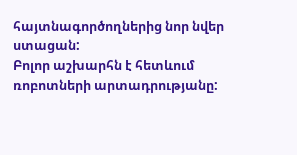հայտնագործողներից նոր նվեր ստացան:
Բոլոր աշխարհն է հետևում ռոբոտների արտադրությանը: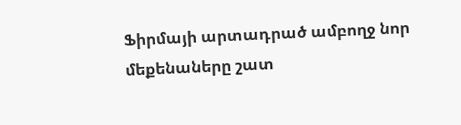Ֆիրմայի արտադրած ամբողջ նոր մեքենաները շատ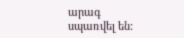արագ սպառվել են: